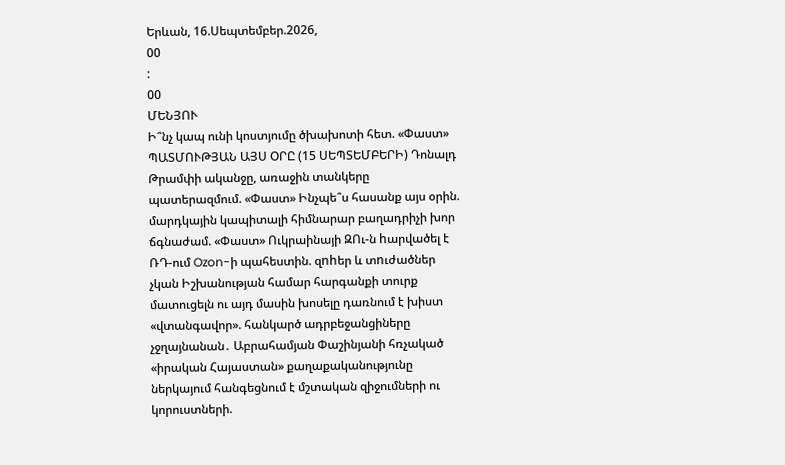Երևան, 16.Սեպտեմբեր.2026,
00
:
00
ՄԵՆՅՈՒ
Ի՞նչ կապ ունի կոստյումը ծխախոտի հետ. «Փաստ» ՊԱՏՄՈՒԹՅԱՆ ԱՅՍ ՕՐԸ (15 ՍԵՊՏԵՄԲԵՐԻ) Դոնալդ Թրամփի ականջը, առաջին տանկերը պատերազմում. «Փաստ» Ինչպե՞ս հասանք այս օրին. մարդկային կապիտալի հիմնարար բաղադրիչի խոր ճգնաժամ. «Փաստ» Ուկրաինայի ԶՈւ-ն hարվածել է ՌԴ-ում Ozon-ի պահեստին. զnhեր և տnւժածներ չկան Իշխանության համար հարգանքի տուրք մատուցելն ու այդ մասին խոսելը դառնում է խիստ «վտանգավոր». հանկարծ ադրբեջանցիները չջղայնանան․ Աբրահամյան Փաշինյանի հռչակած «իրական Հայաստան» քաղաքականությունը ներկայում հանգեցնում է մշտական զիջումների ու կորուստների.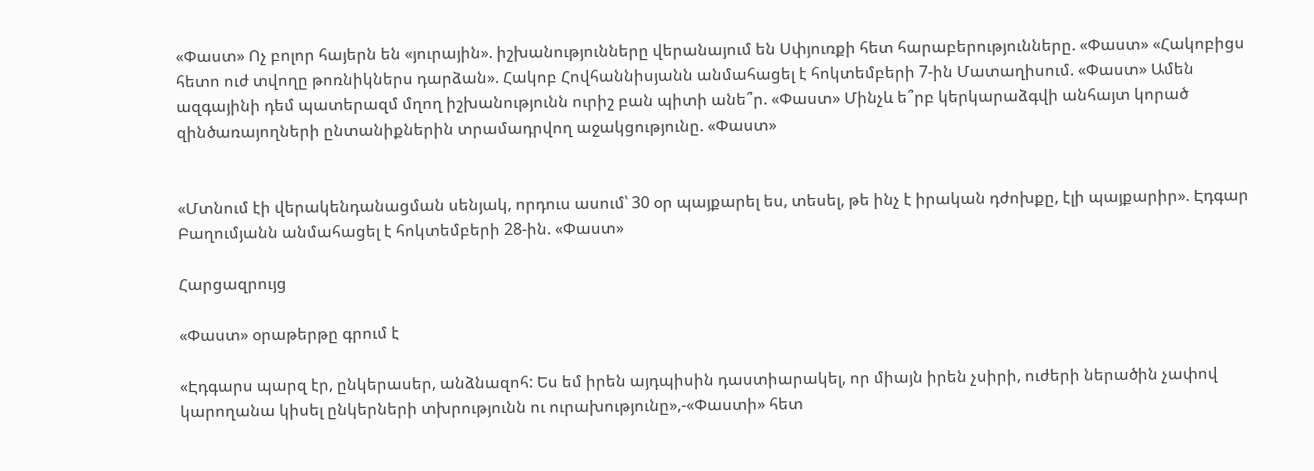«Փաստ» Ոչ բոլոր հայերն են «յուրային». իշխանությունները վերանայում են Սփյուռքի հետ հարաբերությունները. «Փաստ» «Հակոբիցս հետո ուժ տվողը թոռնիկներս դարձան». Հակոբ Հովհաննիսյանն անմահացել է հոկտեմբերի 7-ին Մատաղիսում. «Փաստ» Ամեն ազգայինի դեմ պատերազմ մղող իշխանությունն ուրիշ բան պիտի անե՞ր. «Փաստ» Մինչև ե՞րբ կերկարաձգվի անհայտ կորած զինծառայողների ընտանիքներին տրամադրվող աջակցությունը. «Փաստ»


«Մտնում էի վերակենդանացման սենյակ, որդուս ասում՝ 30 օր պայքարել ես, տեսել, թե ինչ է իրական դժոխքը, էլի պայքարիր». Էդգար Բաղումյանն անմահացել է հոկտեմբերի 28-ին. «Փաստ»

Հարցազրույց

«Փաստ» օրաթերթը գրում է

«Էդգարս պարզ էր, ընկերասեր, անձնազոհ: Ես եմ իրեն այդպիսին դաստիարակել, որ միայն իրեն չսիրի, ուժերի ներածին չափով կարողանա կիսել ընկերների տխրությունն ու ուրախությունը»,-«Փաստի» հետ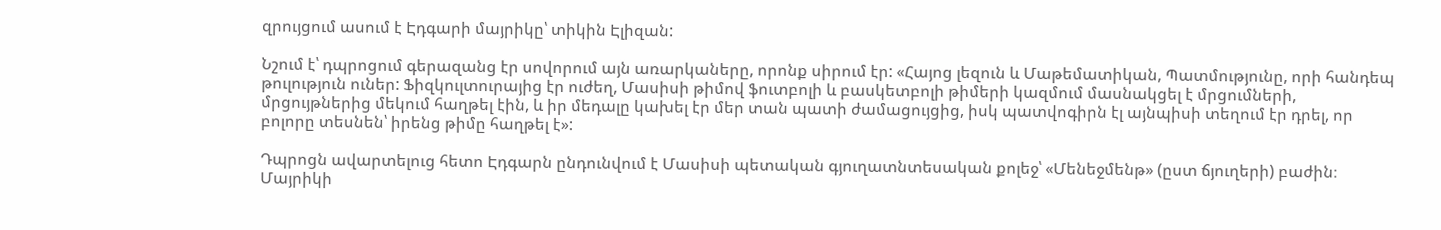զրույցում ասում է Էդգարի մայրիկը՝ տիկին Էլիզան:

Նշում է՝ դպրոցում գերազանց էր սովորում այն առարկաները, որոնք սիրում էր: «Հայոց լեզուն և Մաթեմատիկան, Պատմությունը, որի հանդեպ թուլություն ուներ: Ֆիզկուլտուրայից էր ուժեղ, Մասիսի թիմով ֆուտբոլի և բասկետբոլի թիմերի կազմում մասնակցել է մրցումների, մրցույթներից մեկում հաղթել էին, և իր մեդալը կախել էր մեր տան պատի ժամացույցից, իսկ պատվոգիրն էլ այնպիսի տեղում էր դրել, որ բոլորը տեսնեն՝ իրենց թիմը հաղթել է»:

Դպրոցն ավարտելուց հետո Էդգարն ընդունվում է Մասիսի պետական գյուղատնտեսական քոլեջ՝ «Մենեջմենթ» (ըստ ճյուղերի) բաժին։ Մայրիկի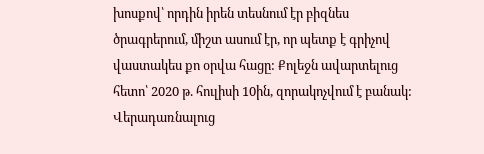խոսքով՝ որդին իրեն տեսնում էր բիզնես ծրագրերում, միշտ ասում էր, որ պետք է գրիչով վաստակես քո օրվա հացը: Քոլեջն ավարտելուց հետո՝ 2020 թ. հուլիսի 10ին, զորակոչվում է բանակ: Վերադառնալուց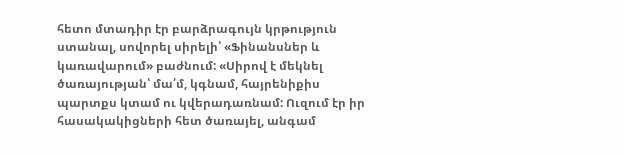հետո մտադիր էր բարձրագույն կրթություն ստանալ, սովորել սիրելի՝ «Ֆինանսներ և կառավարում» բաժնում: «Սիրով է մեկնել ծառայության՝ մա՛մ, կգնամ, հայրենիքիս պարտքս կտամ ու կվերադառնամ: Ուզում էր իր հասակակիցների հետ ծառայել, անգամ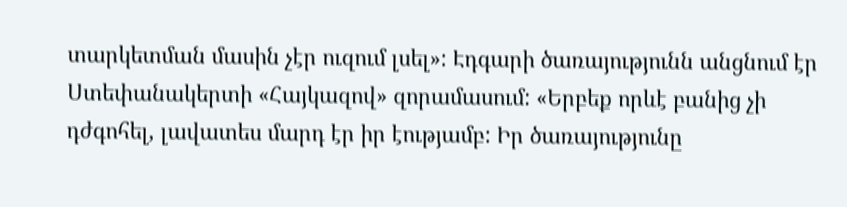տարկետման մասին չէր ուզում լսել»: Էդգարի ծառայությունն անցնում էր Ստեփանակերտի «Հայկազով» զորամասում: «Երբեք որևէ բանից չի դժգոհել, լավատես մարդ էր իր էությամբ: Իր ծառայությունը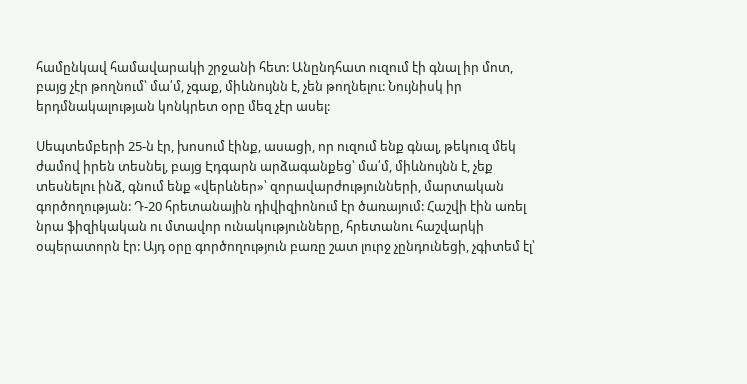համընկավ համավարակի շրջանի հետ: Անընդհատ ուզում էի գնալ իր մոտ, բայց չէր թողնում՝ մա՛մ, չգաք, միևնույնն է, չեն թողնելու: Նույնիսկ իր երդմնակալության կոնկրետ օրը մեզ չէր ասել:

Սեպտեմբերի 25-ն էր, խոսում էինք, ասացի, որ ուզում ենք գնալ, թեկուզ մեկ ժամով իրեն տեսնել, բայց Էդգարն արձագանքեց՝ մա՛մ, միևնույնն է, չեք տեսնելու ինձ, գնում ենք «վերևներ»՝ զորավարժությունների, մարտական գործողության: Դ-20 հրետանային դիվիզիոնում էր ծառայում: Հաշվի էին առել նրա ֆիզիկական ու մտավոր ունակությունները, հրետանու հաշվարկի օպերատորն էր: Այդ օրը գործողություն բառը շատ լուրջ չընդունեցի, չգիտեմ էլ՝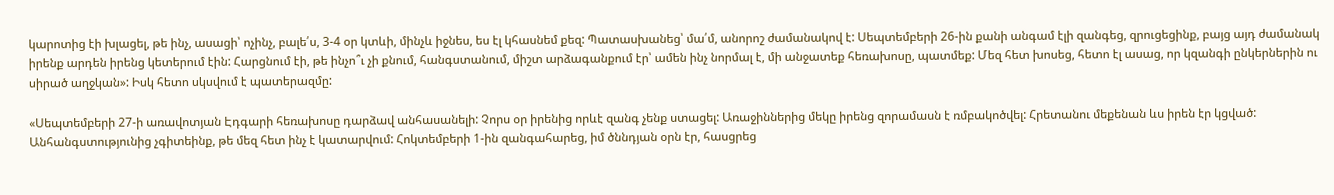կարոտից էի խլացել, թե ինչ, ասացի՝ ոչինչ, բալե՛ս, 3-4 օր կտևի, մինչև իջնես, ես էլ կհասնեմ քեզ: Պատասխանեց՝ մա՛մ, անորոշ ժամանակով է: Սեպտեմբերի 26-ին քանի անգամ էլի զանգեց, զրուցեցինք, բայց այդ ժամանակ իրենք արդեն իրենց կետերում էին: Հարցնում էի, թե ինչո՞ւ չի քնում, հանգստանում, միշտ արձագանքում էր՝ ամեն ինչ նորմալ է, մի անջատեք հեռախոսը, պատմեք: Մեզ հետ խոսեց, հետո էլ ասաց, որ կզանգի ընկերներին ու սիրած աղջկան»: Իսկ հետո սկսվում է պատերազմը:

«Սեպտեմբերի 27-ի առավոտյան Էդգարի հեռախոսը դարձավ անհասանելի: Չորս օր իրենից որևէ զանգ չենք ստացել: Առաջիններից մեկը իրենց զորամասն է ռմբակոծվել: Հրետանու մեքենան ևս իրեն էր կցված: Անհանգստությունից չգիտեինք, թե մեզ հետ ինչ է կատարվում: Հոկտեմբերի 1-ին զանգահարեց, իմ ծննդյան օրն էր, հասցրեց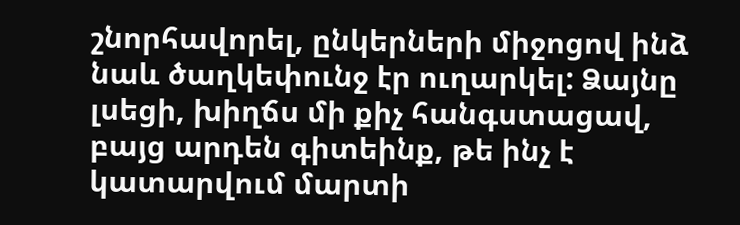շնորհավորել, ընկերների միջոցով ինձ նաև ծաղկեփունջ էր ուղարկել: Ձայնը լսեցի, խիղճս մի քիչ հանգստացավ, բայց արդեն գիտեինք, թե ինչ է կատարվում մարտի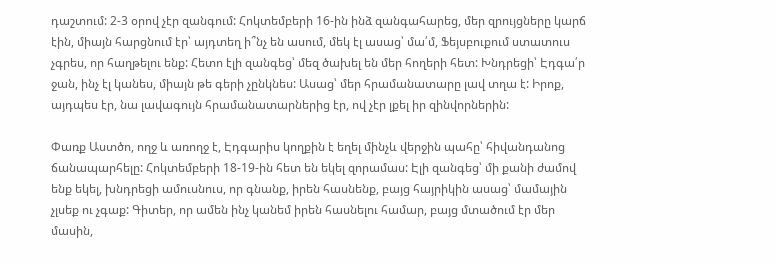դաշտում: 2-3 օրով չէր զանգում: Հոկտեմբերի 16-ին ինձ զանգահարեց, մեր զրույցները կարճ էին, միայն հարցնում էր՝ այդտեղ ի՞նչ են ասում, մեկ էլ ասաց՝ մա՛մ, Ֆեյսբուքում ստատուս չգրես, որ հաղթելու ենք: Հետո էլի զանգեց՝ մեզ ծախել են մեր հողերի հետ: Խնդրեցի՝ Էդգա՛ր ջան, ինչ էլ կանես, միայն թե գերի չընկնես: Ասաց՝ մեր հրամանատարը լավ տղա է: Իրոք, այդպես էր, նա լավագույն հրամանատարներից էր, ով չէր լքել իր զինվորներին:

Փառք Աստծո, ողջ և առողջ է, Էդգարիս կողքին է եղել մինչև վերջին պահը՝ հիվանդանոց ճանապարհելը: Հոկտեմբերի 18-19-ին հետ են եկել զորամաս: Էլի զանգեց՝ մի քանի ժամով ենք եկել, խնդրեցի ամուսնուս, որ գնանք, իրեն հասնենք, բայց հայրիկին ասաց՝ մամային չլսեք ու չգաք: Գիտեր, որ ամեն ինչ կանեմ իրեն հասնելու համար, բայց մտածում էր մեր մասին,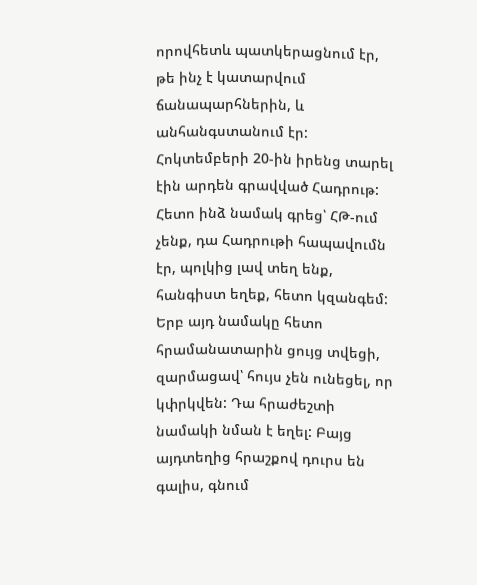որովհետև պատկերացնում էր, թե ինչ է կատարվում ճանապարհներին, և անհանգստանում էր: Հոկտեմբերի 20-ին իրենց տարել էին արդեն գրավված Հադրութ: Հետո ինձ նամակ գրեց՝ ՀԹ-ում չենք, դա Հադրութի հապավումն էր, պոլկից լավ տեղ ենք, հանգիստ եղեք, հետո կզանգեմ: Երբ այդ նամակը հետո հրամանատարին ցույց տվեցի, զարմացավ՝ հույս չեն ունեցել, որ կփրկվեն: Դա հրաժեշտի նամակի նման է եղել: Բայց այդտեղից հրաշքով դուրս են գալիս, գնում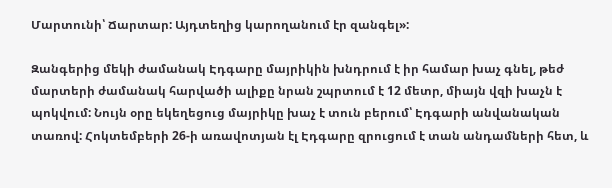Մարտունի՝ Ճարտար: Այդտեղից կարողանում էր զանգել»:

Զանգերից մեկի ժամանակ Էդգարը մայրիկին խնդրում է իր համար խաչ գնել, թեժ մարտերի ժամանակ հարվածի ալիքը նրան շպրտում է 12 մետր, միայն վզի խաչն է պոկվում: Նույն օրը եկեղեցուց մայրիկը խաչ է տուն բերում՝ Էդգարի անվանական տառով: Հոկտեմբերի 26-ի առավոտյան էլ Էդգարը զրուցում է տան անդամների հետ, և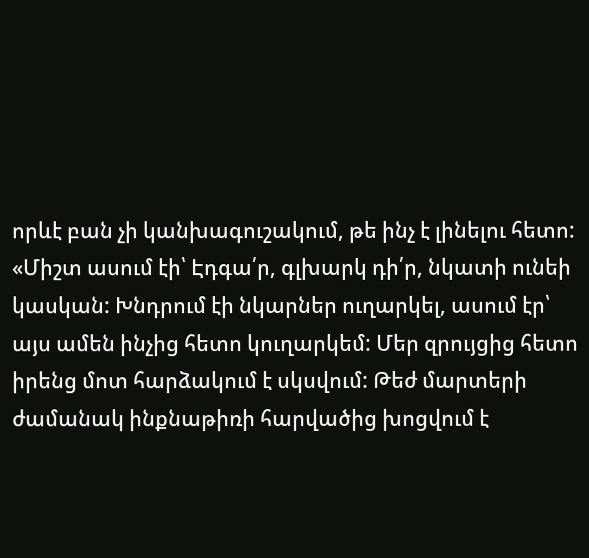որևէ բան չի կանխագուշակում, թե ինչ է լինելու հետո: «Միշտ ասում էի՝ Էդգա՛ր, գլխարկ դի՛ր, նկատի ունեի կասկան: Խնդրում էի նկարներ ուղարկել, ասում էր՝ այս ամեն ինչից հետո կուղարկեմ: Մեր զրույցից հետո իրենց մոտ հարձակում է սկսվում: Թեժ մարտերի ժամանակ ինքնաթիռի հարվածից խոցվում է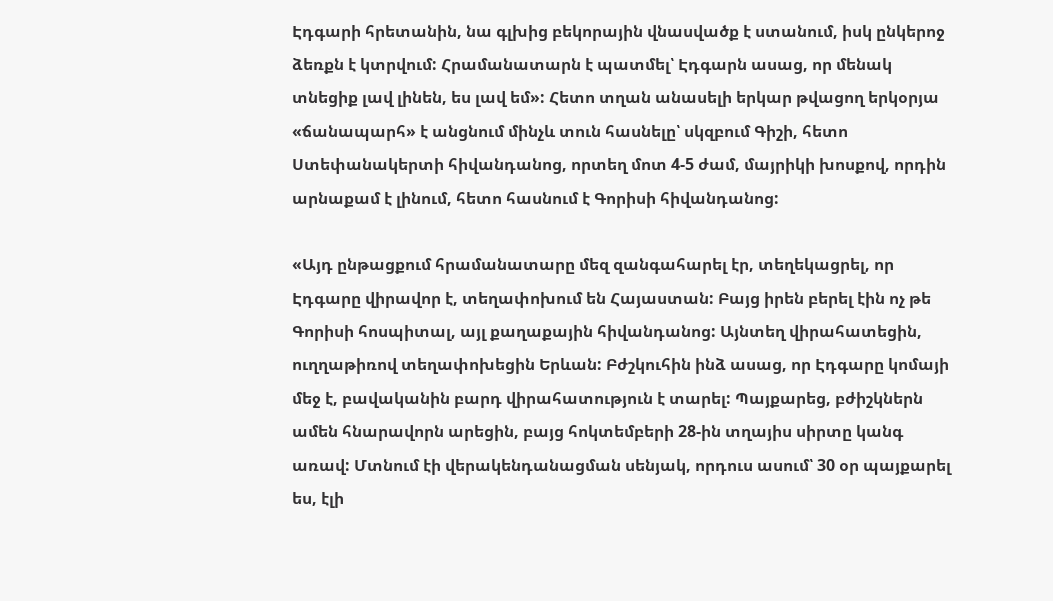Էդգարի հրետանին, նա գլխից բեկորային վնասվածք է ստանում, իսկ ընկերոջ ձեռքն է կտրվում: Հրամանատարն է պատմել՝ Էդգարն ասաց, որ մենակ տնեցիք լավ լինեն, ես լավ եմ»: Հետո տղան անասելի երկար թվացող երկօրյա «ճանապարհ» է անցնում մինչև տուն հասնելը՝ սկզբում Գիշի, հետո Ստեփանակերտի հիվանդանոց, որտեղ մոտ 4-5 ժամ, մայրիկի խոսքով, որդին արնաքամ է լինում, հետո հասնում է Գորիսի հիվանդանոց:

«Այդ ընթացքում հրամանատարը մեզ զանգահարել էր, տեղեկացրել, որ Էդգարը վիրավոր է, տեղափոխում են Հայաստան: Բայց իրեն բերել էին ոչ թե Գորիսի հոսպիտալ, այլ քաղաքային հիվանդանոց: Այնտեղ վիրահատեցին, ուղղաթիռով տեղափոխեցին Երևան: Բժշկուհին ինձ ասաց, որ Էդգարը կոմայի մեջ է, բավականին բարդ վիրահատություն է տարել: Պայքարեց, բժիշկներն ամեն հնարավորն արեցին, բայց հոկտեմբերի 28-ին տղայիս սիրտը կանգ առավ: Մտնում էի վերակենդանացման սենյակ, որդուս ասում՝ 30 օր պայքարել ես, էլի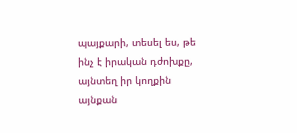պայքարի, տեսել ես, թե ինչ է իրական դժոխքը, այնտեղ իր կողքին այնքան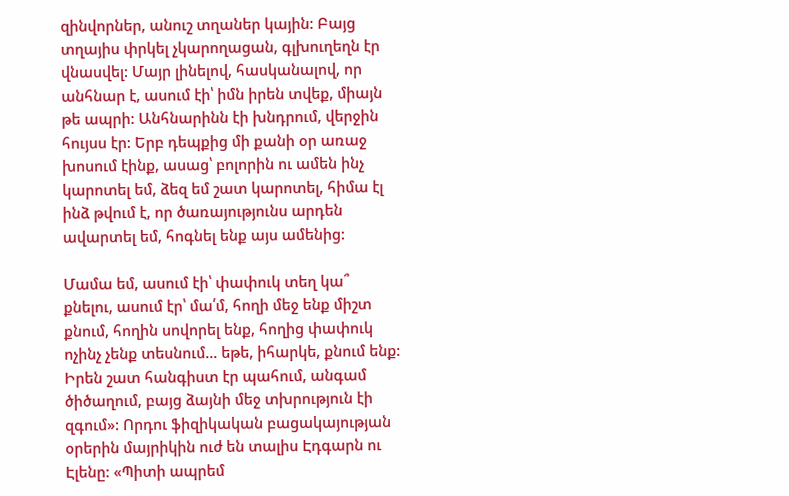զինվորներ, անուշ տղաներ կային: Բայց տղայիս փրկել չկարողացան, գլխուղեղն էր վնասվել: Մայր լինելով, հասկանալով, որ անհնար է, ասում էի՝ իմն իրեն տվեք, միայն թե ապրի: Անհնարինն էի խնդրում, վերջին հույսս էր: Երբ դեպքից մի քանի օր առաջ խոսում էինք, ասաց՝ բոլորին ու ամեն ինչ կարոտել եմ, ձեզ եմ շատ կարոտել, հիմա էլ ինձ թվում է, որ ծառայությունս արդեն ավարտել եմ, հոգնել ենք այս ամենից:

Մամա եմ, ասում էի՝ փափուկ տեղ կա՞ քնելու, ասում էր՝ մա՛մ, հողի մեջ ենք միշտ քնում, հողին սովորել ենք, հողից փափուկ ոչինչ չենք տեսնում... եթե, իհարկե, քնում ենք: Իրեն շատ հանգիստ էր պահում, անգամ ծիծաղում, բայց ձայնի մեջ տխրություն էի զգում»: Որդու ֆիզիկական բացակայության օրերին մայրիկին ուժ են տալիս Էդգարն ու Էլենը: «Պիտի ապրեմ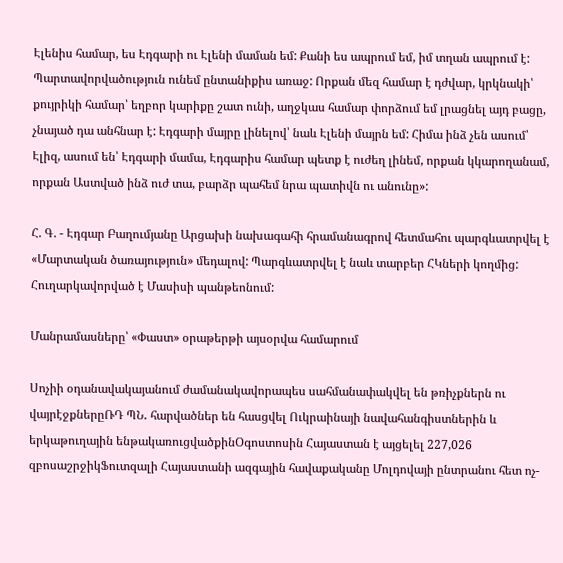Էլենիս համար, ես Էդգարի ու Էլենի մաման եմ: Քանի ես ապրում եմ, իմ տղան ապրում է: Պարտավորվածություն ունեմ ընտանիքիս առաջ: Որքան մեզ համար է դժվար, կրկնակի՝ քույրիկի համար՝ եղբոր կարիքը շատ ունի, աղջկաս համար փորձում եմ լրացնել այդ բացը, չնայած դա անհնար է: Էդգարի մայրը լինելով՝ նաև Էլենի մայրն եմ: Հիմա ինձ չեն ասում՝ Էլիզ, ասում են՝ Էդգարի մամա, Էդգարիս համար պետք է ուժեղ լինեմ, որքան կկարողանամ, որքան Աստված ինձ ուժ տա, բարձր պահեմ նրա պատիվն ու անունը»:

Հ. Գ. - Էդգար Բաղումյանը Արցախի նախագահի հրամանագրով հետմահու պարգևատրվել է «Մարտական ծառայություն» մեդալով: Պարգևատրվել է նաև տարբեր ՀԿների կողմից: Հուղարկավորված է Մասիսի պանթեոնում:

Մանրամասները՝ «Փաստ» օրաթերթի այսօրվա համարում

Սոչիի օդանավակայանում ժամանակավորապես սահմանափակվել են թռիչքներն ու վայրէջքներըՌԴ ՊՆ․ հարվածներ են հասցվել Ուկրաինայի նավահանգիստներին և երկաթուղային ենթակառուցվածքինՕգոստոսին Հայաստան է այցելել 227,026 զբոսաշրջիկՖուտզալի Հայաստանի ազգային հավաքականը Մոլդովայի ընտրանու հետ ոչ-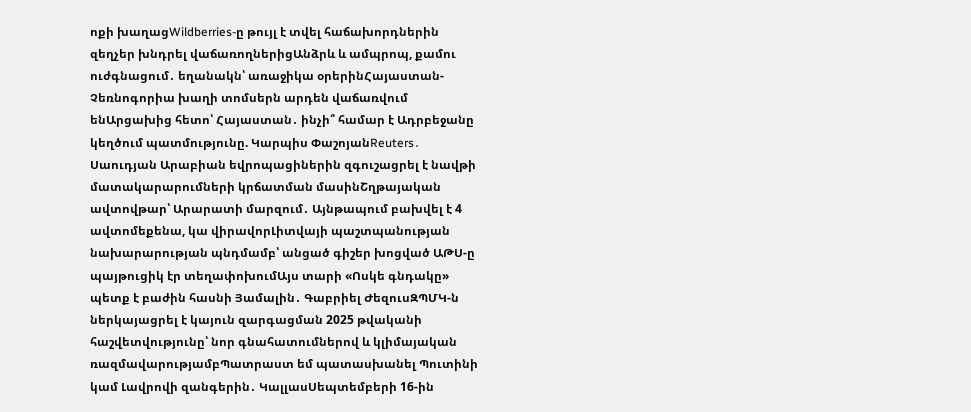ոքի խաղացWildberries-ը թույլ է տվել հաճախորդներին զեղչեր խնդրել վաճառողներիցԱնձրև և ամպրոպ, քամու ուժգնացում․ եղանակն՝ առաջիկա օրերինՀայաստան-Չեռնոգորիա խաղի տոմսերն արդեն վաճառվում ենԱրցախից հետո՝ Հայաստան․ ինչի՞ համար է Ադրբեջանը կեղծում պատմությունը. Կարպիս ՓաշոյանReuters․ Սաուդյան Արաբիան եվրոպացիներին զգուշացրել է նավթի մատակարարումների կրճատման մասինՇղթայական ավտովթար՝ Արարատի մարզում․ Այնթապում բախվել է 4 ավտոմեքենա, կա վիրավորԼիտվայի պաշտպանության նախարարության պնդմամբ՝ անցած գիշեր խոցված ԱԹՍ-ը պայթուցիկ էր տեղափոխումԱյս տարի «Ոսկե գնդակը» պետք է բաժին հասնի Յամալին․ Գաբրիել ԺեզուսԶՊՄԿ-ն ներկայացրել է կայուն զարգացման 2025 թվականի հաշվետվությունը՝ նոր գնահատումներով և կլիմայական ռազմավարությամբՊատրաստ եմ պատասխանել Պուտինի կամ Լավրովի զանգերին․ ԿալլասՍեպտեմբերի 16-ին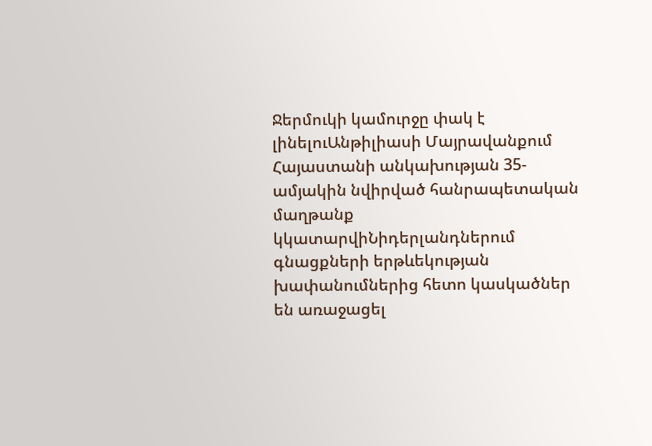Ջերմուկի կամուրջը փակ է լինելուԱնթիլիասի Մայրավանքում Հայաստանի անկախության 35-ամյակին նվիրված հանրապետական մաղթանք կկատարվիՆիդերլանդներում գնացքների երթևեկության խափանումներից հետո կասկածներ են առաջացել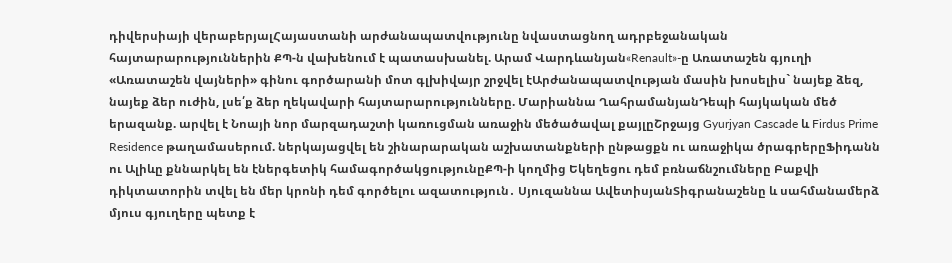դիվերսիայի վերաբերյալՀայաստանի արժանապատվությունը նվաստացնող ադրբեջանական հայտարարություններին ՔՊ-ն վախենում է պատասխանել. Արամ Վարդևանյան«Renault»-ը Առատաշեն գյուղի «Առատաշեն վայների» գինու գործարանի մոտ գլխիվայր շրջվել էԱրժանապատվության մասին խոսելիս` նայեք ձեզ, նայեք ձեր ուժին, լսե՛ք ձեր ղեկավարի հայտարարությունները. Մարիաննա ՂահրամանյանԴեպի հայկական մեծ երազանք. արվել է Նոայի նոր մարզադաշտի կառուցման առաջին մեծածավալ քայլըՇրջայց Gyurjyan Cascade և Firdus Prime Residence թաղամասերում. ներկայացվել են շինարարական աշխատանքների ընթացքն ու առաջիկա ծրագրերըՖիդանն ու Ալիևը քննարկել են էներգետիկ համագործակցությունըՔՊ-ի կողմից Եկեղեցու դեմ բռնաճնշումները Բաքվի դիկտատորին տվել են մեր կրոնի դեմ գործելու ազատություն․ Սյուզաննա ԱվետիսյանՏիգրանաշենը և սահմանամերձ մյուս գյուղերը պետք է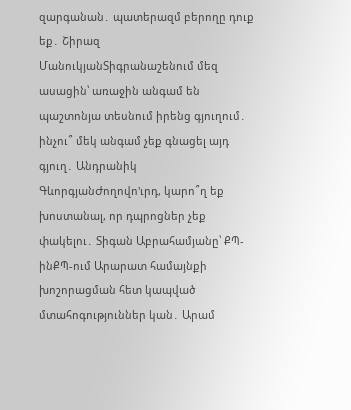զարգանան․ պատերազմ բերողը դուք եք․ Շիրազ ՄանուկյանՏիգրանաշենում մեզ ասացին՝ առաջին անգամ են պաշտոնյա տեսնում իրենց գյուղում․ ինչու՞ մեկ անգամ չեք գնացել այդ գյուղ․ Անդրանիկ ԳևորգյանԺողովո'ւրդ, կարո՞ղ եք խոստանալ, որ դպրոցներ չեք փակելու․ Տիգան Աբրահամյանը՝ ՔՊ-ինՔՊ-ում Արարատ համայնքի խոշորացման հետ կապված մտահոգություններ կան․ Արամ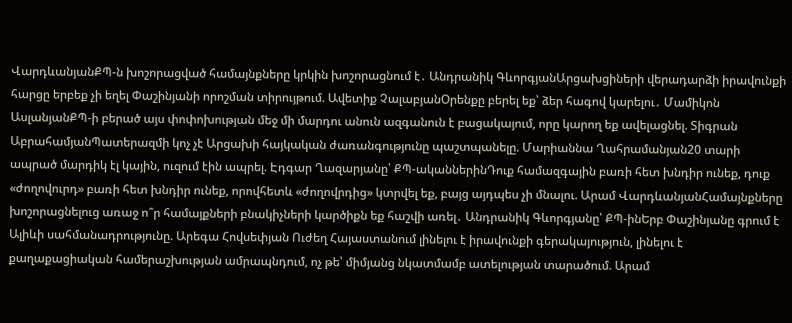ՎարդևանյանՔՊ-ն խոշորացված համայնքները կրկին խոշորացնում է․ Անդրանիկ ԳևորգյանԱրցախցիների վերադարձի իրավունքի հարցը երբեք չի եղել Փաշինյանի որոշման տիրույթում. Ավետիք ՉալաբյանՕրենքը բերել եք՝ ձեր հագով կարելու․ Մամիկոն ԱսլանյանՔՊ-ի բերած այս փոփոխության մեջ մի մարդու անուն ազգանուն է բացակայում, որը կարող եք ավելացնել. Տիգրան ԱբրահամյանՊատերազմի կոչ չէ Արցախի հայկական ժառանգությունը պաշտպանելը. Մարիաննա Ղահրամանյան20 տարի ապրած մարդիկ էլ կային, ուզում էին ապրել. Էդգար Ղազարյանը՝ ՔՊ-ականներինԴուք համազգային բառի հետ խնդիր ունեք, դուք «ժողովուրդ» բառի հետ խնդիր ունեք, որովհետև «ժողովրդից» կտրվել եք, բայց այդպես չի մնալու. Արամ ՎարդևանյանՀամայնքները խոշորացնելուց առաջ ո՞ր համայքների բնակիչների կարծիքն եք հաշվի առել․ Անդրանիկ Գևորգյանը՝ ՔՊ-ինԵրբ Փաշինյանը գրում է Ալիևի սահմանադրությունը. Արեգա Հովսեփյան Ուժեղ Հայաստանում լինելու է իրավունքի գերակայություն, լինելու է քաղաքացիական համերաշխության ամրապնդում, ոչ թե՝ միմյանց նկատմամբ ատելության տարածում. Արամ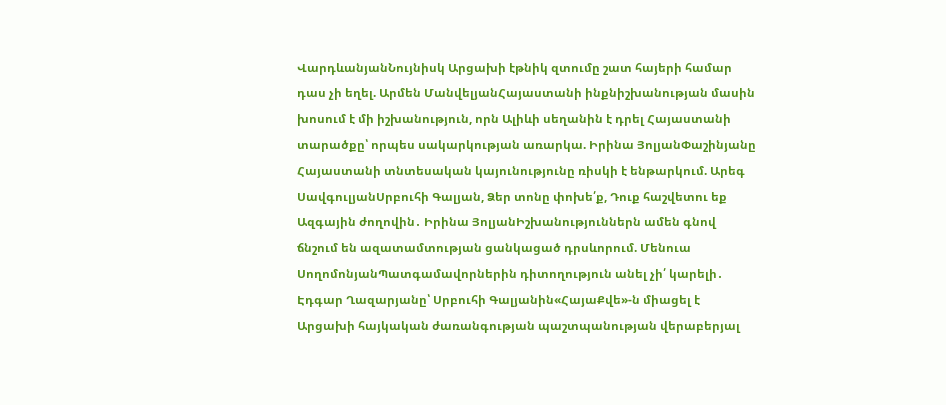ՎարդևանյանՆույնիսկ Արցախի էթնիկ զտումը շատ հայերի համար դաս չի եղել. Արմեն ՄանվելյանՀայաստանի ինքնիշխանության մասին խոսում է մի իշխանություն, որն Ալիևի սեղանին է դրել Հայաստանի տարածքը՝ որպես սակարկության առարկա. Իրինա ՅոլյանՓաշինյանը Հայաստանի տնտեսական կայունությունը ռիսկի է ենթարկում. Արեգ ՍավգուլյանՍրբուհի Գալյան, Ձեր տոնը փոխե՛ք, Դուք հաշվետու եք Ազգային ժողովին․ Իրինա ՅոլյանԻշխանություններն ամեն գնով ճնշում են ազատամտության ցանկացած դրսևորում. Մենուա ՍողոմոնյանՊատգամավորներին դիտողություն անել չի՛ կարելի․ Էդգար Ղազարյանը՝ Սրբուհի Գալյանին«ՀայաՔվե»-ն միացել է Արցախի հայկական ժառանգության պաշտպանության վերաբերյալ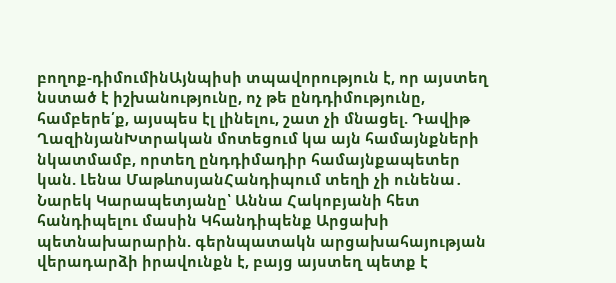բողոք-դիմումինԱյնպիսի տպավորություն է, որ այստեղ նստած է իշխանությունը, ոչ թե ընդդիմությունը, համբերե՛ք, այսպես էլ լինելու, շատ չի մնացել. Դավիթ ՂազինյանԽտրական մոտեցում կա այն համայնքների նկատմամբ, որտեղ ընդդիմադիր համայնքապետեր կան. Լենա ՄաթևոսյանՀանդիպում տեղի չի ունենա․ Նարեկ Կարապետյանը՝ Աննա Հակոբյանի հետ հանդիպելու մասին Կհանդիպենք Արցախի պետնախարարին. գերնպատակն արցախահայության վերադարձի իրավունքն է, բայց այստեղ պետք է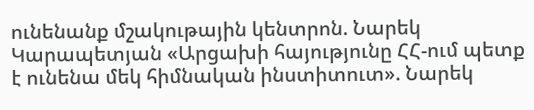ունենանք մշակութային կենտրոն. Նարեկ Կարապետյան «Արցախի հայությունը ՀՀ-ում պետք է ունենա մեկ հիմնական ինստիտուտ». Նարեկ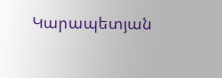Կարապետյան